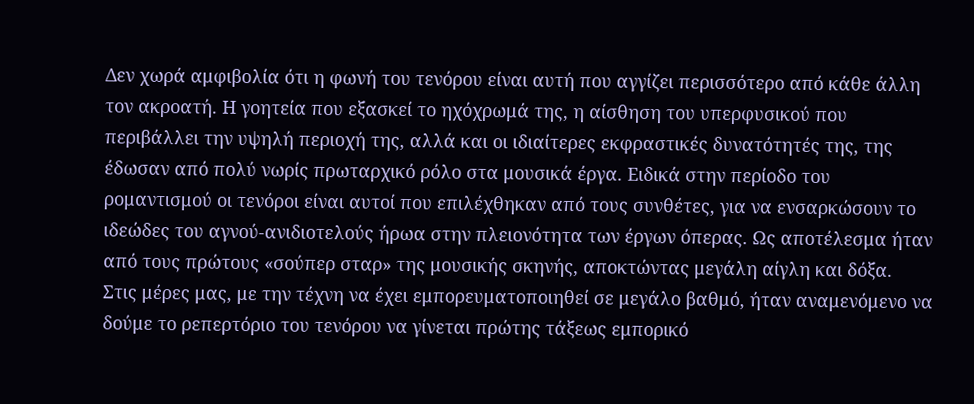Δεν χωρά αμφιβολία ότι η φωνή του τενόρου είναι αυτή που αγγίζει περισσότερο από κάθε άλλη τον ακροατή. Η γοητεία που εξασκεί το ηχόχρωμά της, η αίσθηση του υπερφυσικού που περιβάλλει την υψηλή περιοχή της, αλλά και οι ιδιαίτερες εκφραστικές δυνατότητές της, της έδωσαν από πολύ νωρίς πρωταρχικό ρόλο στα μουσικά έργα. Ειδικά στην περίοδο του ρομαντισμού οι τενόροι είναι αυτοί που επιλέχθηκαν από τους συνθέτες, για να ενσαρκώσουν το ιδεώδες του αγνού-ανιδιοτελούς ήρωα στην πλειονότητα των έργων όπερας. Ως αποτέλεσμα ήταν από τους πρώτους «σούπερ σταρ» της μουσικής σκηνής, αποκτώντας μεγάλη αίγλη και δόξα.
Στις μέρες μας, με την τέχνη να έχει εμπορευματοποιηθεί σε μεγάλο βαθμό, ήταν αναμενόμενο να δούμε το ρεπερτόριο του τενόρου να γίνεται πρώτης τάξεως εμπορικό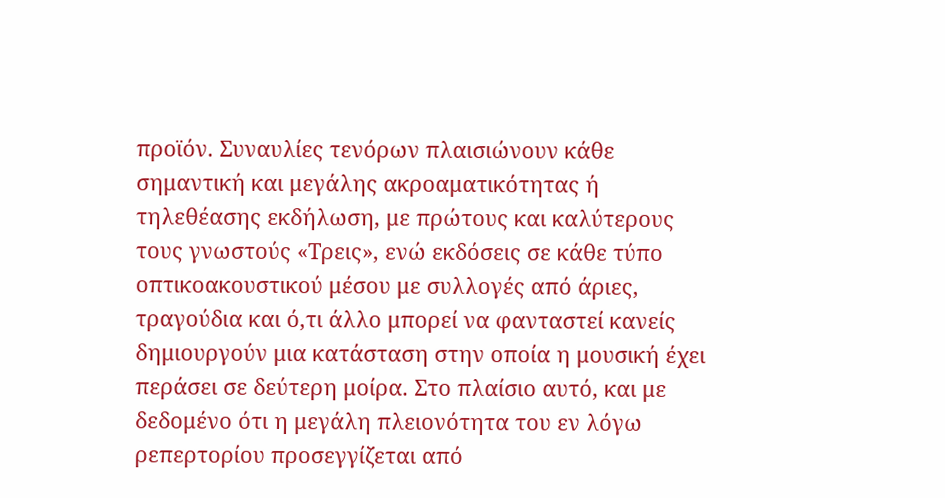προϊόν. Συναυλίες τενόρων πλαισιώνουν κάθε σημαντική και μεγάλης ακροαματικότητας ή τηλεθέασης εκδήλωση, με πρώτους και καλύτερους τους γνωστούς «Τρεις», ενώ εκδόσεις σε κάθε τύπο οπτικοακουστικού μέσου με συλλογές από άριες, τραγούδια και ό,τι άλλο μπορεί να φανταστεί κανείς δημιουργούν μια κατάσταση στην οποία η μουσική έχει περάσει σε δεύτερη μοίρα. Στο πλαίσιο αυτό, και με δεδομένο ότι η μεγάλη πλειονότητα του εν λόγω ρεπερτορίου προσεγγίζεται από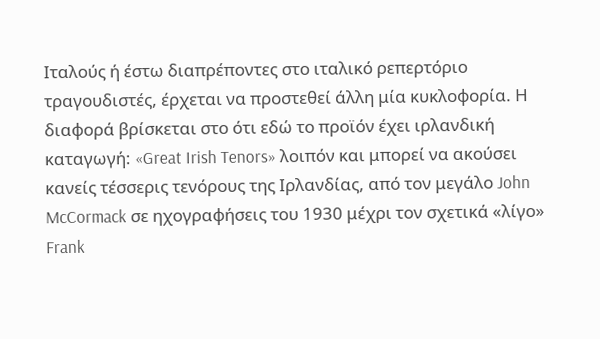Ιταλούς ή έστω διαπρέποντες στο ιταλικό ρεπερτόριο τραγουδιστές, έρχεται να προστεθεί άλλη μία κυκλοφορία. Η διαφορά βρίσκεται στο ότι εδώ το προϊόν έχει ιρλανδική καταγωγή: «Great Irish Tenors» λοιπόν και μπορεί να ακούσει κανείς τέσσερις τενόρους της Ιρλανδίας, από τον μεγάλο John McCormack σε ηχογραφήσεις του 1930 μέχρι τον σχετικά «λίγο» Frank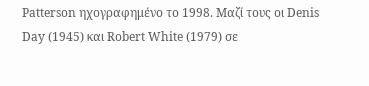Patterson ηχογραφημένο το 1998. Μαζί τους οι Denis Day (1945) και Robert White (1979) σε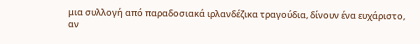μια συλλογή από παραδοσιακά ιρλανδέζικα τραγούδια, δίνουν ένα ευχάριστο, αν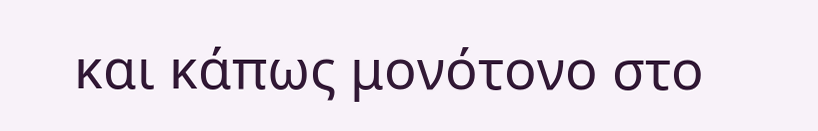και κάπως μονότονο στο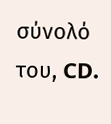σύνολό του, CD.